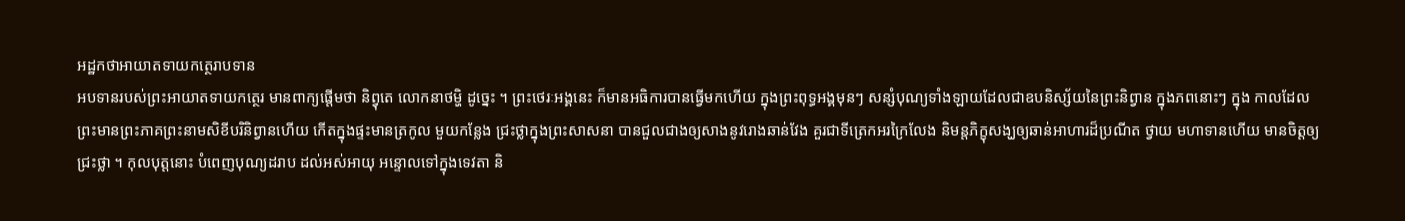អដ្ឋកថាអាយាតទាយកត្ថេរាបទាន
អបទានរបស់ព្រះអាយាតទាយកត្ថេរ មានពាក្យផ្តើមថា និព្វុតេ លោកនាថម្ហិ ដូច្នេះ ។ ព្រះថេរៈអង្គនេះ ក៏មានអធិការបានធ្វើមកហើយ ក្នុងព្រះពុទ្ធអង្គមុនៗ សន្សំបុណ្យទាំងឡាយដែលជាឧបនិស្ស័យនៃព្រះនិព្វាន ក្នុងភពនោះៗ ក្នុង កាលដែលព្រះមានព្រះភាគព្រះនាមសិខីបរិនិព្វានហើយ កើតក្នុងផ្ទះមានត្រកូល មួយកន្លែង ជ្រះថ្លាក្នុងព្រះសាសនា បានជួលជាងឲ្យសាងនូវរោងឆាន់វែង គួរជាទីត្រេកអរក្រៃលែង និមន្តភិក្ខុសង្ឃឲ្យឆាន់អាហារដ៏ប្រណីត ថ្វាយ មហាទានហើយ មានចិត្តឲ្យជ្រះថ្លា ។ កុលបុត្តនោះ បំពេញបុណ្យដរាប ដល់អស់អាយុ អន្ទោលទៅក្នុងទេវតា និ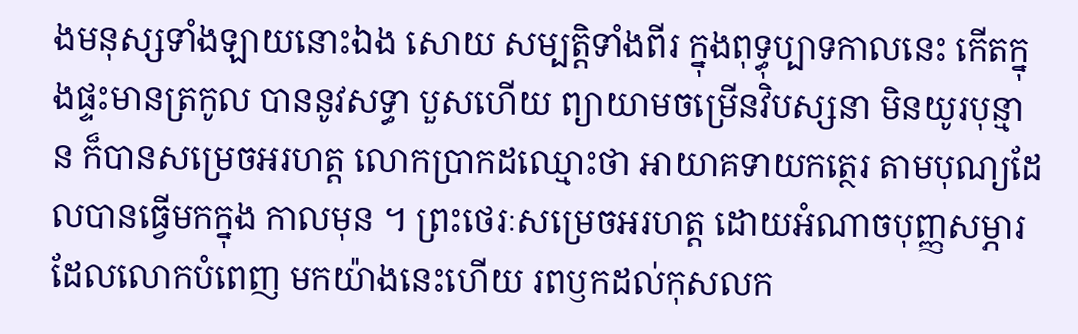ងមនុស្សទាំងឡាយនោះឯង សោយ សម្បត្តិទាំងពីរ ក្នុងពុទ្ធុប្បាទកាលនេះ កើតក្នុងផ្ទះមានត្រកូល បាននូវសទ្ធា បួសហើយ ព្យាយាមចម្រើនវិបស្សនា មិនយូរបុន្មាន ក៏បានសម្រេចអរហត្ត លោកប្រាកដឈ្មោះថា អាយាគទាយកត្ថេរ តាមបុណ្យដែលបានធ្វើមកក្នុង កាលមុន ។ ព្រះថេរៈសម្រេចអរហត្ត ដោយអំណាចបុញ្ញសម្ភារដែលលោកបំពេញ មកយ៉ាងនេះហើយ រពឫកដល់កុសលក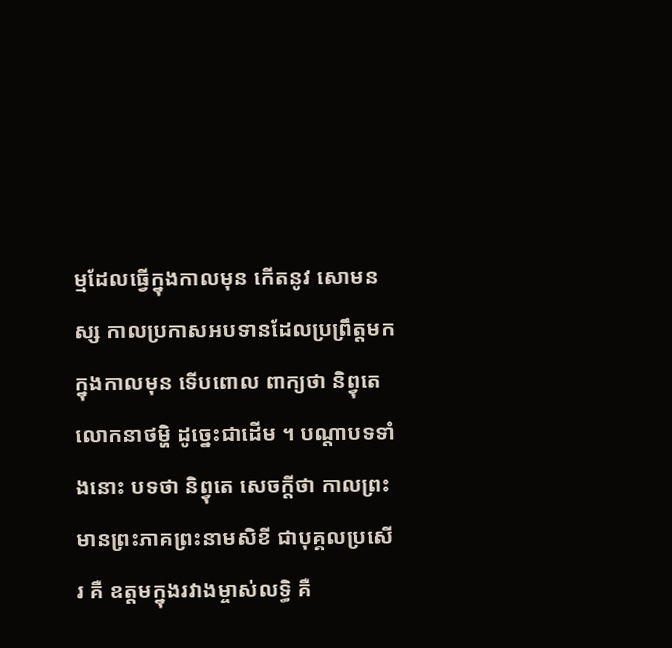ម្មដែលធ្វើក្នុងកាលមុន កើតនូវ សោមនស្ស កាលប្រកាសអបទានដែលប្រព្រឹត្តមកក្នុងកាលមុន ទើបពោល ពាក្យថា និព្វុតេ លោកនាថម្ហិ ដូច្នេះជាដើម ។ បណ្តាបទទាំងនោះ បទថា និព្វុតេ សេចក្តីថា កាលព្រះមានព្រះភាគព្រះនាមសិខី ជាបុគ្គលប្រសើរ គឺ ឧត្តមក្នុងរវាងម្ចាស់លទ្ធិ គឺ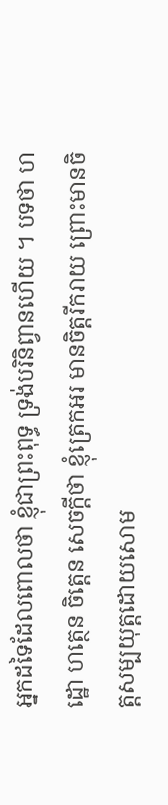អ្នកដទៃដែលពោលថា ខ្ញុំជាព្រះពុទ្ធ ទ្រង់បរិនិព្វានហើយ ។ បទថា ហដ្ឋោ ហត្ថេន ចិត្តេន សេចក្តីថា ខ្ញុំត្រេកអរ មានចិត្តរីករាយ ព្រោះមានចិត្តសម្បយុត្តដោយសោម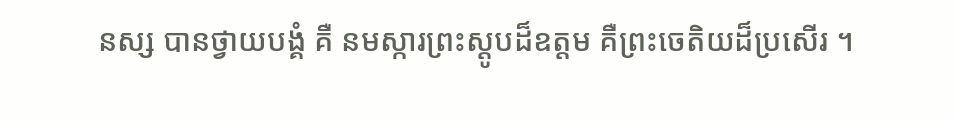នស្ស បានថ្វាយបង្គំ គឺ នមស្ការព្រះស្តូបដ៏ឧត្តម គឺព្រះចេតិយដ៏ប្រសើរ ។